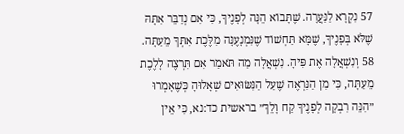57 נִקְרָא לַנַּעֲרָה. שֶׁתָּבוֹא הֵנָּה לְפָנֶיךָ, כִּי אִם נְדַבֵּר אִתָּהּ שֶׁלֹּא בְּפָנֶיךָ, שֶׁמָּא תַּחְשׁוֹד שֶׁנִּמְנָעֶנָּה מִלֶּכֶת אִתְּךָ מֵעַתָּה.
58 וְנִשְׁאֲלָה אֶת פִּיהָ. נִשְׁאֲלָה מַה תֹּאמַר אִם תִּרְצֶה לָלֶכֶת מֵעַתָּה, כִּי מִן הַנִּרְאֶה שֶׁעַל הַנִּשּׂוּאִים שְׁאָלוּהָ כְּשֶׁאָמְרוּ ״הִנֵּה רִבְקָה לְפָנֶיךָ קַח וָלֵךְ״ בראשית כד:נא, כִּי אֵין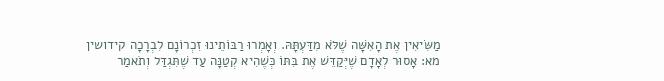מַשִּׂיאִין אֶת הָאִשָּׁה שֶׁלֹּא מִדַּעְתָּהּ. וְאָמְרוּ רַבּוֹתֵינוּ זִכְרוֹנָם לִבְרָכָה קידושין מא: אָסוּר לְאָדָם שֶׁיְּקַדֵּשׁ אֶת בִּתּוֹ כְּשֶׁהִיא קְטַנָּה עַד שֶׁתִּגְדַּל וְתֹאמַר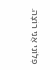פְּלוֹנִי אֲנִי רוֹצָה.